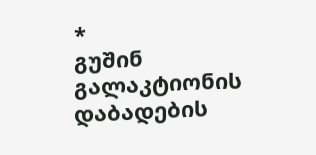*
გუშინ გალაკტიონის დაბადების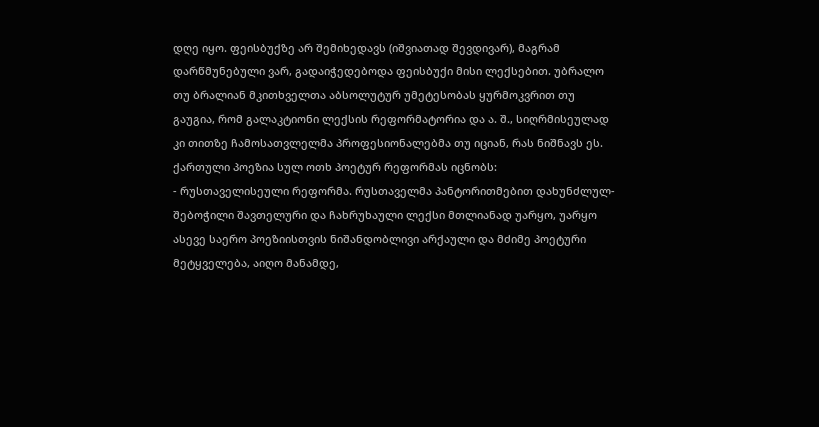დღე იყო. ფეისბუქზე არ შემიხედავს (იშვიათად შევდივარ), მაგრამ დარწმუნებული ვარ, გადაიჭედებოდა ფეისბუქი მისი ლექსებით. უბრალო თუ ბრალიან მკითხველთა აბსოლუტურ უმეტესობას ყურმოკვრით თუ გაუგია, რომ გალაკტიონი ლექსის რეფორმატორია და ა. შ., სიღრმისეულად კი თითზე ჩამოსათვლელმა პროფესიონალებმა თუ იციან, რას ნიშნავს ეს. ქართული პოეზია სულ ოთხ პოეტურ რეფორმას იცნობს:
- რუსთაველისეული რეფორმა. რუსთაველმა პანტორითმებით დახუნძლულ-შებოჭილი შავთელური და ჩახრუხაული ლექსი მთლიანად უარყო, უარყო ასევე საერო პოეზიისთვის ნიშანდობლივი არქაული და მძიმე პოეტური მეტყველება, აიღო მანამდე,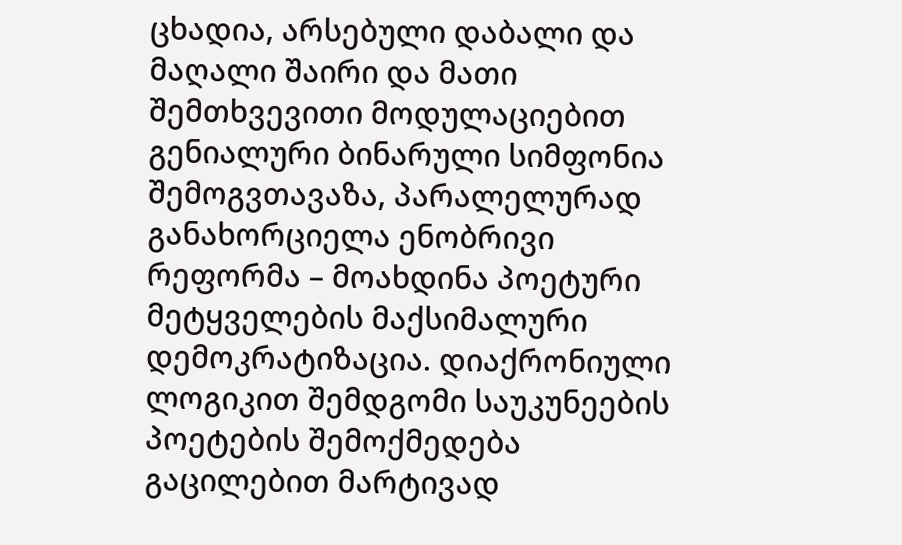ცხადია, არსებული დაბალი და მაღალი შაირი და მათი შემთხვევითი მოდულაციებით გენიალური ბინარული სიმფონია შემოგვთავაზა, პარალელურად განახორციელა ენობრივი რეფორმა – მოახდინა პოეტური მეტყველების მაქსიმალური დემოკრატიზაცია. დიაქრონიული ლოგიკით შემდგომი საუკუნეების პოეტების შემოქმედება გაცილებით მარტივად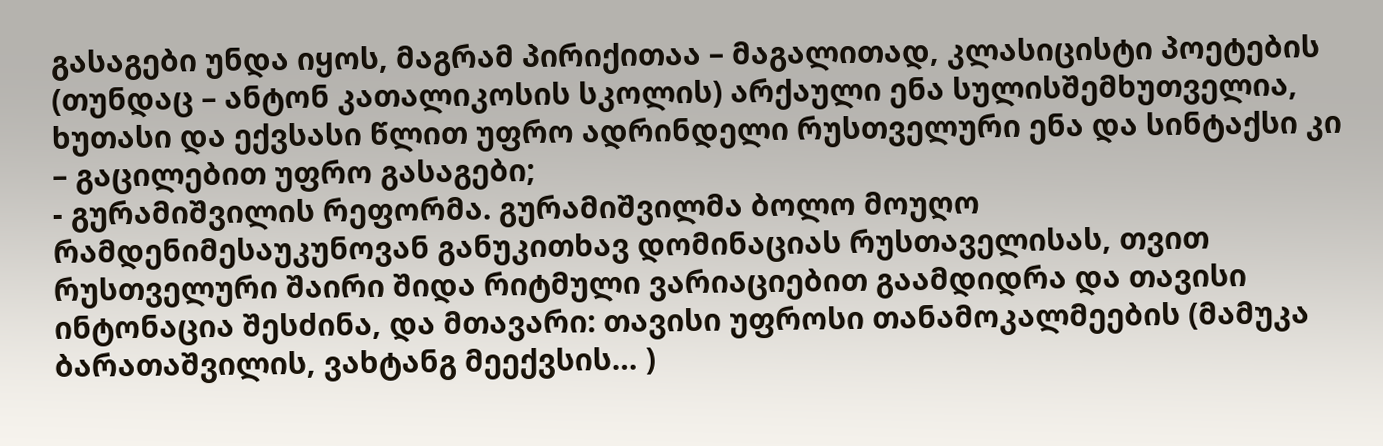გასაგები უნდა იყოს, მაგრამ პირიქითაა – მაგალითად, კლასიცისტი პოეტების (თუნდაც – ანტონ კათალიკოსის სკოლის) არქაული ენა სულისშემხუთველია, ხუთასი და ექვსასი წლით უფრო ადრინდელი რუსთველური ენა და სინტაქსი კი – გაცილებით უფრო გასაგები;
- გურამიშვილის რეფორმა. გურამიშვილმა ბოლო მოუღო რამდენიმესაუკუნოვან განუკითხავ დომინაციას რუსთაველისას, თვით რუსთველური შაირი შიდა რიტმული ვარიაციებით გაამდიდრა და თავისი ინტონაცია შესძინა, და მთავარი: თავისი უფროსი თანამოკალმეების (მამუკა ბარათაშვილის, ვახტანგ მეექვსის… )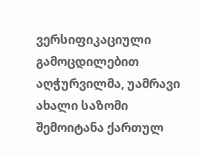ვერსიფიკაციული გამოცდილებით აღჭურვილმა, უამრავი ახალი საზომი შემოიტანა ქართულ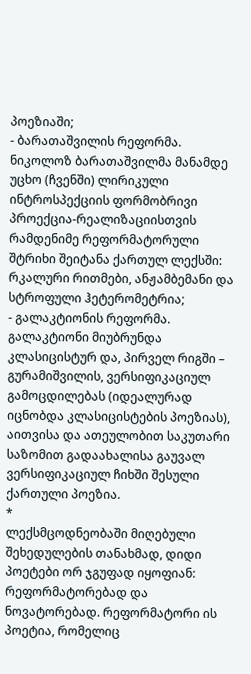პოეზიაში;
- ბარათაშვილის რეფორმა. ნიკოლოზ ბარათაშვილმა მანამდე უცხო (ჩვენში) ლირიკული ინტროსპექციის ფორმობრივი პროექცია-რეალიზაციისთვის რამდენიმე რეფორმატორული შტრიხი შეიტანა ქართულ ლექსში: რკალური რითმები, ანჟამბემანი და სტროფული ჰეტერომეტრია;
- გალაკტიონის რეფორმა. გალაკტიონი მიუბრუნდა კლასიცისტურ და, პირველ რიგში – გურამიშვილის, ვერსიფიკაციულ გამოცდილებას (იდეალურად იცნობდა კლასიცისტების პოეზიას), აითვისა და ათეულობით საკუთარი საზომით გადაახალისა გაუვალ ვერსიფიკაციულ ჩიხში შესული ქართული პოეზია.
*
ლექსმცოდნეობაში მიღებული შეხედულების თანახმად, დიდი პოეტები ორ ჯგუფად იყოფიან: რეფორმატორებად და ნოვატორებად. რეფორმატორი ის პოეტია, რომელიც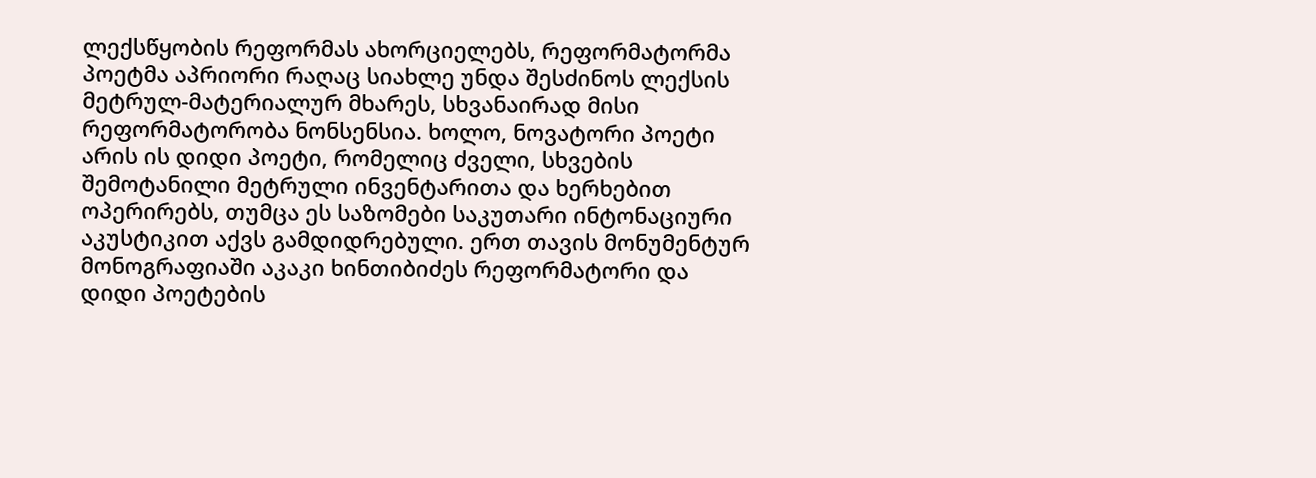ლექსწყობის რეფორმას ახორციელებს, რეფორმატორმა პოეტმა აპრიორი რაღაც სიახლე უნდა შესძინოს ლექსის მეტრულ-მატერიალურ მხარეს, სხვანაირად მისი რეფორმატორობა ნონსენსია. ხოლო, ნოვატორი პოეტი არის ის დიდი პოეტი, რომელიც ძველი, სხვების შემოტანილი მეტრული ინვენტარითა და ხერხებით ოპერირებს, თუმცა ეს საზომები საკუთარი ინტონაციური აკუსტიკით აქვს გამდიდრებული. ერთ თავის მონუმენტურ მონოგრაფიაში აკაკი ხინთიბიძეს რეფორმატორი და დიდი პოეტების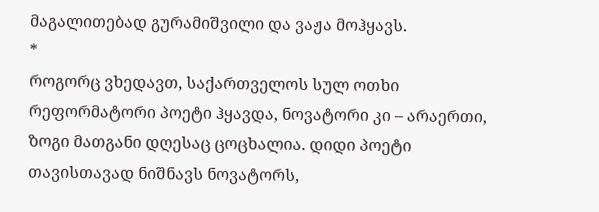მაგალითებად გურამიშვილი და ვაჟა მოჰყავს.
*
როგორც ვხედავთ, საქართველოს სულ ოთხი რეფორმატორი პოეტი ჰყავდა, ნოვატორი კი – არაერთი, ზოგი მათგანი დღესაც ცოცხალია. დიდი პოეტი თავისთავად ნიშნავს ნოვატორს,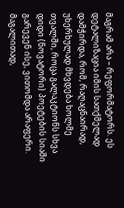მაგრამ არა – რეფორმატორს. ეს დეტალიზაცია იმის სათქმელად დამჭირდა, რომ, რაღაცნაირად, უხერხულად მხვდება ხოლმე თვალში, როცა გალაკტიონს სხვა დიდი (ნოვატორი) პოეტების სიაში გარევენ ისე, ვითომდა არაფერი. მაგალითად,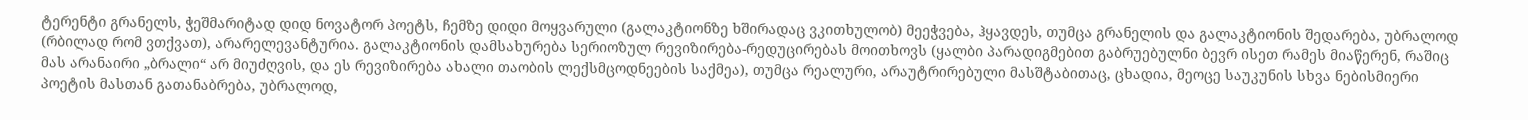ტერენტი გრანელს, ჭეშმარიტად დიდ ნოვატორ პოეტს, ჩემზე დიდი მოყვარული (გალაკტიონზე ხშირადაც ვკითხულობ) მეეჭვება, ჰყავდეს, თუმცა გრანელის და გალაკტიონის შედარება, უბრალოდ (რბილად რომ ვთქვათ), არარელევანტურია. გალაკტიონის დამსახურება სერიოზულ რევიზირება-რედუცირებას მოითხოვს (ყალბი პარადიგმებით გაბრუებულნი ბევრ ისეთ რამეს მიაწერენ, რაშიც მას არანაირი „ბრალი“ არ მიუძღვის, და ეს რევიზირება ახალი თაობის ლექსმცოდნეების საქმეა), თუმცა რეალური, არაუტრირებული მასშტაბითაც, ცხადია, მეოცე საუკუნის სხვა ნებისმიერი პოეტის მასთან გათანაბრება, უბრალოდ,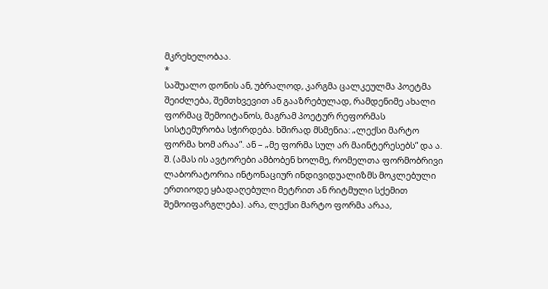მკრეხელობაა.
*
საშუალო დონის ან, უბრალოდ, კარგმა ცალკეულმა პოეტმა შეიძლება, შემთხვევით ან გააზრებულად, რამდენიმე ახალი ფორმაც შემოიტანოს, მაგრამ პოეტურ რეფორმას სისტემურობა სჭირდება. ხშირად მსმენია: „ლექსი მარტო ფორმა ხომ არაა“. ან – „მე ფორმა სულ არ მაინტერესებს“ და ა. შ. (ამას ის ავტორები ამბობენ ხოლმე, რომელთა ფორმობრივი ლაბორატორია ინტონაციურ ინდივიდუალიზმს მოკლებული ერთიოდე ყბადაღებული მეტრით ან რიტმული სქემით შემოიფარგლება). არა, ლექსი მარტო ფორმა არაა,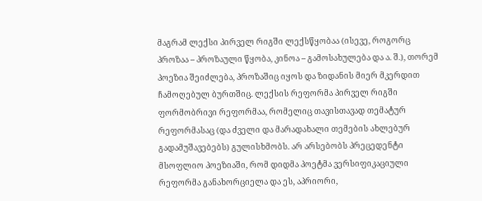მაგრამ ლექსი პირველ რიგში ლექსწყობაა (ისევე, როგორც პროზაა – პროზაული წყობა, კინოა – გამოსახულება და ა. შ.), თორემ პოეზია შეიძლება, პროზაშიც იყოს და ზიდანის მიერ მკერდით ჩამოღებულ ბურთშიც. ლექსის რეფორმა პირველ რიგში ფორმობრივი რეფორმაა, რომელიც თავისთავად თემატურ რეფორმასაც (და ძველი და მარადახალი თემების ახლებურ გადამუშავებებს) გულისხმობს. არ არსებობს პრეცედენტი მსოფლიო პოეზიაში, რომ დიდმა პოეტმა ვერსიფიკაციული რეფორმა განახორციელა და ეს, აპრიორი,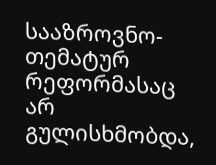სააზროვნო-თემატურ რეფორმასაც არ გულისხმობდა,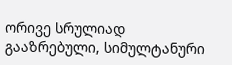ორივე სრულიად გააზრებული, სიმულტანური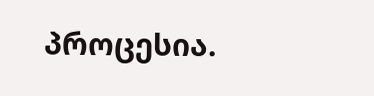პროცესია.